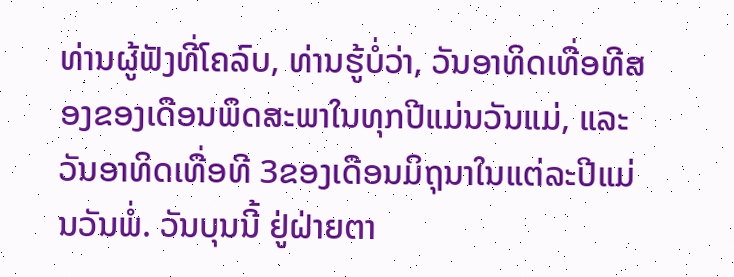ທ່ານຜູ້ຟັງທີ່ໂຄລົບ, ທ່ານຮູ້ບໍ່ວ່າ, ວັນອາທິດເທື່ອທີສອງຂອງເດືອນພຶດສະພາໃນທຸກປີແມ່ນວັນແມ່, ແລະວັນອາທິດເທື່ອທີ 3ຂອງເດືອນມິຖຸນາໃນແຕ່ລະປີແມ່ນວັນພໍ່. ວັນບຸນນີ້ ຢູ່ຝ່າຍຕາ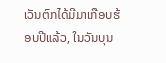ເວັນຕົກໄດ້ມີມາເກືອບຮ້ອບປີແລ້ວ, ໃນວັນບຸນ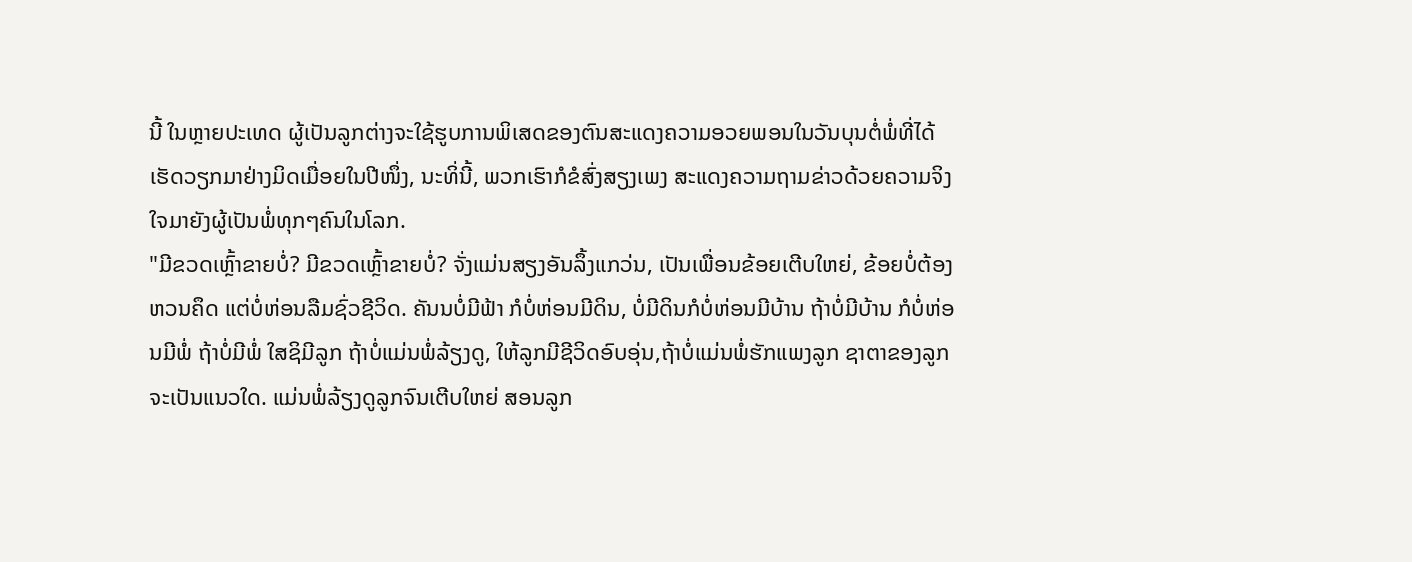ນີ້ ໃນຫຼາຍປະເທດ ຜູ້ເປັນລູກຕ່າງຈະໃຊ້ຮູບການພິເສດຂອງຕົນສະແດງຄວາມອວຍພອນໃນວັນບຸນຕໍ່ພໍ່ທີ່ໄດ້ເຮັດວຽກມາຢ່າງມິດເມື່ອຍໃນປີໜຶ່ງ, ນະທິ່ນີ້, ພວກເຮົາກໍຂໍສົ່ງສຽງເພງ ສະແດງຄວາມຖາມຂ່າວດ້ວຍຄວາມຈິງໃຈມາຍັງຜູ້ເປັນພໍ່ທຸກໆຄົນໃນໂລກ.
"ມີຂວດເຫຼົ້າຂາຍບໍ່? ມີຂວດເຫຼົ້າຂາຍບໍ່? ຈັ່ງແມ່ນສຽງອັນລຶ້ງແກວ່ນ, ເປັນເພື່ອນຂ້ອຍເຕີບໃຫຍ່, ຂ້ອຍບໍ່ຕ້ອງຫວນຄຶດ ແຕ່ບໍ່ຫ່ອນລືມຊົ່ວຊີວິດ. ຄັນນບໍ່ມີຟ້າ ກໍບໍ່ຫ່ອນມີດິນ, ບໍ່ມີດິນກໍບໍ່ຫ່ອນມີບ້ານ ຖ້າບໍ່ມີບ້ານ ກໍບໍ່ຫ່ອນມີພໍ່ ຖ້າບໍ່ມີພໍ່ ໃສຊິມີລູກ ຖ້າບໍ່ແມ່ນພໍ່ລ້ຽງດູ, ໃຫ້ລູກມີຊີວິດອົບອຸ່ນ,ຖ້າບໍ່ແມ່ນພໍ່ຮັກແພງລູກ ຊາຕາຂອງລູກຈະເປັນແນວໃດ. ແມ່ນພໍ່ລ້ຽງດູລູກຈົນເຕີບໃຫຍ່ ສອນລູກ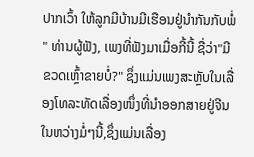ປາກເວົ້າ ໃຫ້ລູກມີບ້ານມີເຮືອນຢູ່ນຳກັນກັບພໍ່ " ທ່ານຜູ້ຟັງ, ເພງທີ່ຟັງມາເມື່ອກີ້ນີ້ ຊື່ວ່າ"ມີຂວດເຫຼົ້າຂາຍບໍ່?" ຊຶ່ງແມ່ນເພງສະຫຼັບໃນເລື່ອງໂທລະທັດເລື່ອງໜຶ່ງທີ່ນຳອອກສາຍຢູ່ຈີນໃນຫວ່າງມໍ່ໆນີ້,ຊຶ່ງແມ່ນເລື່ອງ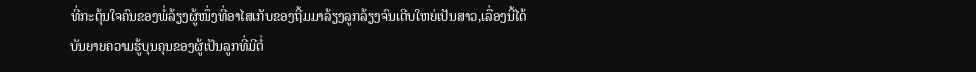ທີ່ກະຕຸ້ນໃຈຄົນຂອງພໍ່ລ້ຽງຜູ້ໜຶ່ງທີ່ອາໄສເກັບຂອງຖີ້ມມາລ້ຽງລູກລ້ຽງຈົນເຕີບໃຫຍ່ເປັນສາວ,ເລື່ອງນີ້ໄດ້ບັນຍາຍຄວາມຮູ້ບຸນຄຸນຂອງຜູ້ເປັນລູກທີ່ມີຕໍ່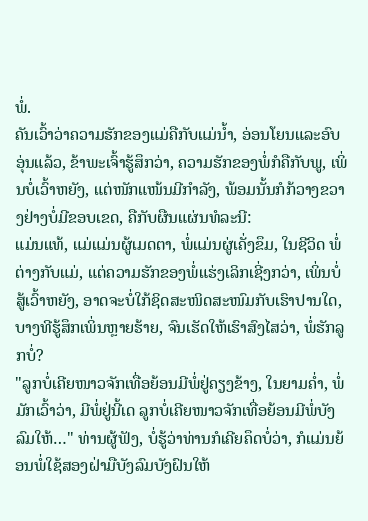ພໍ່.
ຄັນເວົ້າວ່າຄວາມຮັກຂອງແມ່ຄືກັບແມ່ນ້ຳ, ອ່ອນໂຍນແລະອົບອຸ່ນແລ້ວ, ຂ້າພະເຈົ້າຮູ້ສຶກວ່າ, ຄວາມຮັກຂອງພໍ່ກໍຄືກັບພູ, ເພິ່ນບໍ່ເວົ້າຫຍັງ, ແຕ່ໜັກແໜ້ນມີກຳລັງ, ພ້ອມນັ້ນກໍກ້ວາງຂວາງຢ່າງບໍ່ມີຂອບເຂດ, ຄືກັບຜືນແຜ່ນທໍລະນີ:
ແມ່ນແທ້, ແມ່ແມ່ນຜູ້ເມດຕາ, ພໍ່ແມ່ນຜູ່ເຄັ່ງຂຶມ, ໃນຊີວິດ ພໍ່ຕ່າງກັບແມ່, ແຕ່ຄວາມຮັກຂອງພໍ່ແຮ່ງເລິກເຊີ່ງກວ່າ, ເພິ່ນບໍ່ສູ້ເວົ້າຫຍັງ, ອາດຈະບໍ່ໃກ້ຊິດສະໜິດສະໜົມກັບເຮົາປານໃດ, ບາງທີຮູ້ສຶກເພິ່ນຫຼາຍຮ້າຍ, ຈົນເຮັດໃຫ້ເຮົາສົງໄສວ່າ, ພໍ່ຮັກລູກບໍ່?
"ລູກບໍ່ເຄີຍໜາວຈັກເທື່ອຍ້ອນມີພໍ່ຢູ່ຄຽງຂ້າງ, ໃນຍາມຄ່ຳ, ພໍ່ມັກເວົ້າວ່າ, ມີພໍ່ຢູ່ນີ້ເດ ລູກບໍ່ເຄີຍໜາວຈັກເທື່ອຍ້ອນມີພໍ່ບັງລົມໃຫ້…" ທ່ານຜູ້ຟັງ, ບໍ່ຮູ້ວ່າທ່ານກໍເຄີຍຄຶດບໍ່ວ່າ, ກໍແມ່ນຍ້ອນພໍ່ໃຊ້ສອງຝ່າມືບັງລົມບັງຝົນໃຫ້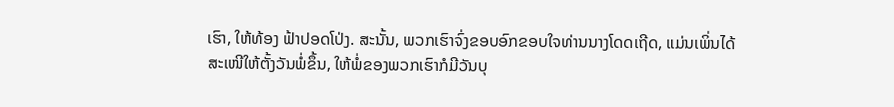ເຮົາ, ໃຫ້ທ້ອງ ຟ້າປອດໂປ່ງ. ສະນັ້ນ, ພວກເຮົາຈົ່ງຂອບອົກຂອບໃຈທ່ານນາງໂດດເຖີດ, ແມ່ນເພິ່ນໄດ້ສະເໜີໃຫ້ຕັ້ງວັນພໍ່ຂຶ້ນ, ໃຫ້ພໍ່ຂອງພວກເຮົາກໍມີວັນບຸ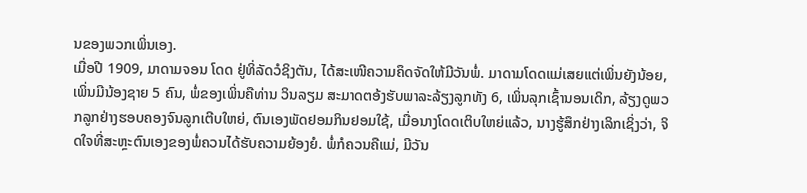ນຂອງພວກເພິ່ນເອງ.
ເມື່ອປີ 1909, ມາດາມຈອນ ໂດດ ຢູ່ທິ່ລັດວໍຊິງຕັນ, ໄດ້ສະເໜີຄວາມຄຶດຈັດໃຫ້ມີວັນພໍ່. ມາດາມໂດດແມ່ເສຍແຕ່ເພິ່ນຍັງນ້ອຍ, ເພິ່ນມີນ້ອງຊາຍ 5 ຄົນ, ພໍ່ຂອງເພິ່ນຄືທ່ານ ວິນລຽມ ສະມາດຕອ້ງຮັບພາລະລ້ຽງລູກທັງ 6, ເພິ່ນລຸກເຊົ້ານອນເດິກ, ລ້ຽງດູພວກລູກຢ່າງຮອບຄອງຈົນລູກເຕີບໃຫຍ່, ຕົນເອງພັດຢອມກິນຢອມໃຊ້, ເມື່ອນາງໂດດເຕິບໃຫຍ່ແລ້ວ, ນາງຮູ້ສຶກຢ່າງເລິກເຊິ່ງວ່າ, ຈິດໃຈທີ່ສະຫຼະຕົນເອງຂອງພໍ່ຄວນໄດ້ຮັບຄວາມຍ້ອງຍໍ. ພໍ່ກໍຄວນຄືແມ່, ມີວັນ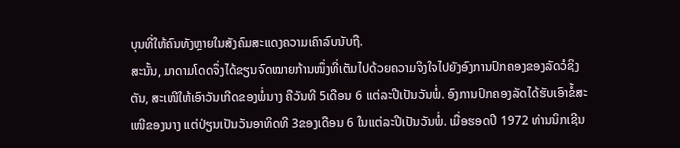ບຸນທີ່ໃຫ້ຄົນທັງຫຼາຍໃນສັງຄົມສະແດງຄວາມເຄົາລົບນັບຖື.
ສະນັ້ນ, ມາດາມໂດດຈຶ່ງໄດ້ຂຽນຈົດໝາຍກ້ານໜຶ່ງທີ່ເຕັມໄປດ້ວຍຄວາມຈິງໃຈໄປຍັງອົງການປົກຄອງຂອງລັດວໍຊິງຕັນ, ສະເໜີໃຫ້ເອົາວັນເກີດຂອງພໍ່ນາງ ຄືວັນທີ 5ເດືອນ 6 ແຕ່ລະປີເປັນວັນພໍ່. ອົງການປົກຄອງລັດໄດ້ຮັບເອົາຂໍ້ສະເໜີຂອງນາງ ແຕ່ປ່ຽນເປັນວັນອາທິດທີ 3ຂອງເດືອນ 6 ໃນແຕ່ລະປີເປັນວັນພໍ່. ເມື່ອຮອດປີ 1972 ທ່ານນິກເຊີນ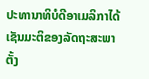ປະທານາທິບໍດີອາເມລິກາໄດ້ເຊັນມະຕິຂອງລັດຖະສະພາ ຕັ້ງ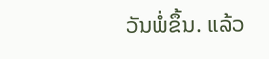ວັນພໍ່ຂຶ້ນ. ແລ້ວ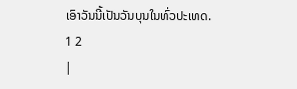ເອົາວັນນີ້ເປັນວັນບຸນໃນທົ່ວປະເທດ.
1 2
|